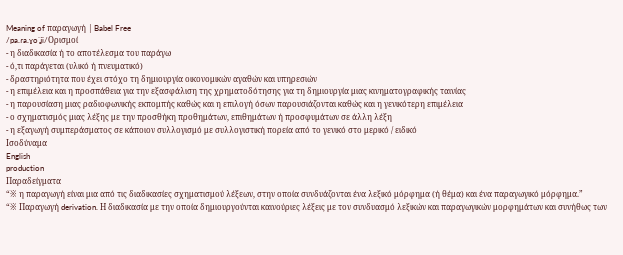Meaning of παραγωγή | Babel Free
/pa.ɾa.ɣoˈʝi/Ορισμοί
- η διαδικασία ή το αποτέλεσμα του παράγω
- ό,τι παράγεται (υλικό ή πνευματικό)
- δραστηριότητα που έχει στόχο τη δημιουργία οικονομικών αγαθών και υπηρεσιών
- η επιμέλεια και η προσπάθεια για την εξασφάλιση της χρηματοδότησης για τη δημιουργία μιας κινηματογραφικής ταινίας
- η παρουσίαση μιας ραδιοφωνικής εκπομπής καθώς και η επιλογή όσων παρουσιάζονται καθώς και η γενικότερη επιμέλεια
- ο σχηματισμός μιας λέξης με την προσθήκη προθημάτων, επιθημάτων ή προσφυμάτων σε άλλη λέξη
- η εξαγωγή συμπεράσματος σε κάποιον συλλογισμό με συλλογιστική πορεία από το γενικό στο μερικό / ειδικό
Ισοδύναμα
English
production
Παραδείγματα
“※ η παραγωγή είναι μια από τις διαδικασίες σχηματισμού λέξεων, στην οποία συνδυάζονται ένα λεξικό μόρφημα (ή θέμα) και ένα παραγωγικό μόρφημα.”
“※ Παραγωγή derivation. Η διαδικασία με την οποία δημιουργούνται καινούριες λέξεις με τον συνδυασμό λεξικών και παραγωγικών μορφημάτων και συνήθως των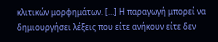κλιτικών μορφημάτων. […] Η παραγωγή μπορεί να δημιουργήσει λέξεις που είτε ανήκουν είτε δεν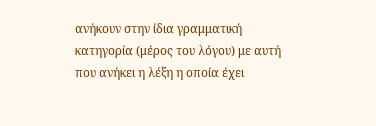ανήκουν στην ίδια γραμματική κατηγορία (μέρος του λόγου) με αυτή που ανήκει η λέξη η οποία έχει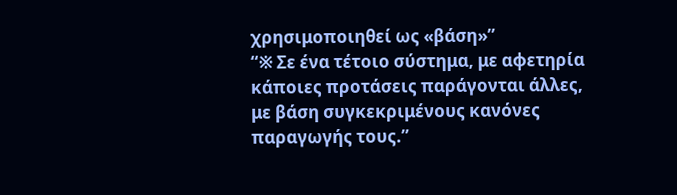χρησιμοποιηθεί ως «βάση»”
“※ Σε ένα τέτοιο σύστημα, με αφετηρία κάποιες προτάσεις παράγονται άλλες, με βάση συγκεκριμένους κανόνες παραγωγής τους.”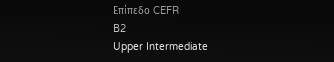Επίπεδο CEFR
B2
Upper Intermediate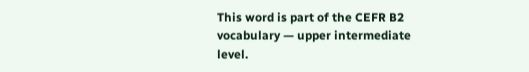This word is part of the CEFR B2 vocabulary — upper intermediate level.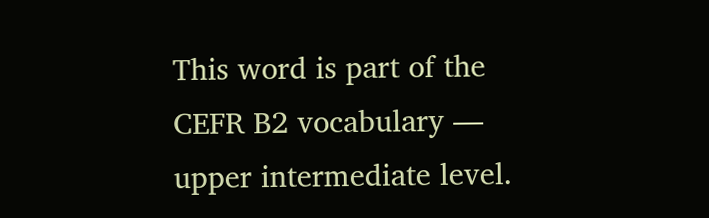This word is part of the CEFR B2 vocabulary — upper intermediate level.